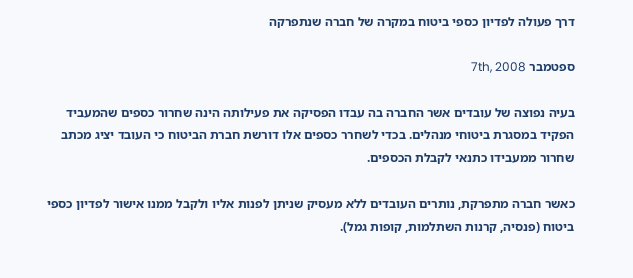דרך פעולה לפדיון כספי ביטוח במקרה של חברה שנתפרקה

ספטמבר 7th, 2008

בעיה נפוצה של עובדים אשר החברה בה עבדו הפסיקה את פעילותה הינה שחרור כספים שהמעביד הפקיד במסגרת ביטוחי מנהלים. בכדי לשחרר כספים אלו דורשת חברת הביטוח כי העובד יציג מכתב שחרור ממעבידו כתנאי לקבלת הכספים.

כאשר חברה מתפרקת, נותרים העובדים ללא מעסיק שניתן לפנות אליו ולקבל ממנו אישור לפדיון כספי ביטוח (פנסיה, קרנות השתלמות, קופות גמל).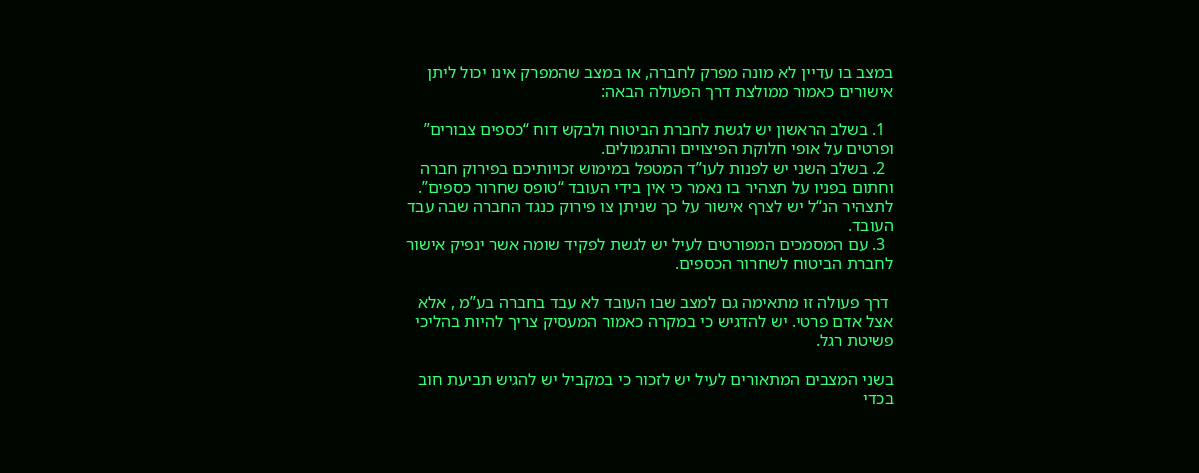במצב בו עדיין לא מונה מפרק לחברה, או במצב שהמפרק אינו יכול ליתן אישורים כאמור ממולצת דרך הפעולה הבאה:

  1. בשלב הראשון יש לגשת לחברת הביטוח ולבקש דוח “כספים צבורים” ופרטים על אופי חלוקת הפיצויים והתגמולים.
  2. בשלב השני יש לפנות לעו”ד המטפל במימוש זכויותיכם בפירוק חברה וחתום בפניו על תצהיר בו נאמר כי אין בידי העובד “טופס שחרור כספים”. לתצהיר הנ“ל יש לצרף אישור על כך שניתן צו פירוק כנגד החברה שבה עבד העובד.
  3. עם המסמכים המפורטים לעיל יש לגשת לפקיד שומה אשר ינפיק אישור לחברת הביטוח לשחרור הכספים.

 דרך פעולה זו מתאימה גם למצב שבו העובד לא עבד בחברה בע”מ , אלא אצל אדם פרטי. יש להדגיש כי במקרה כאמור המעסיק צריך להיות בהליכי פשיטת רגל.

בשני המצבים המתאורים לעיל יש לזכור כי במקביל יש להגיש תביעת חוב בכדי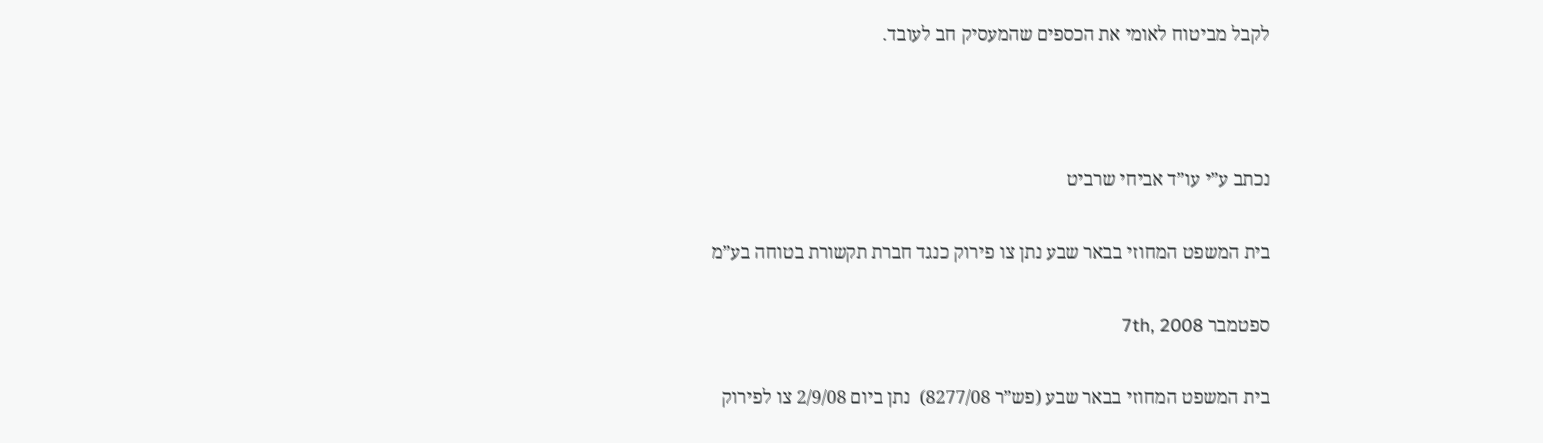לקבל מביטוח לאומי את הכספים שהמעסיק חב לעובד.



נכתב ע”י עו”ד אביחי שרביט

בית המשפט המחוזי בבאר שבע נתן צו פירוק כנגד חברת תקשורת בטוחה בע”מ

ספטמבר 7th, 2008

בית המשפט המחוזי בבאר שבע (פש”ר 8277/08)  נתן ביום 2/9/08 צו לפירוק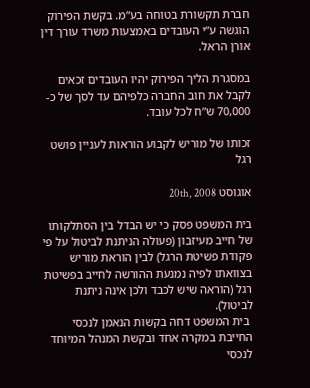חברת תקשורת בטוחה בע”מ. בקשת הפירוק הוגשה ע”י העובדים באמצעות משרד עורך דין אורן הראל.

במסגרת הליך הפירוק יהיו העובדים זכאים לקבל את חוב החברה כלפיהם עד לסך של כ- 70,000 ש”ח לכל עובד.

זכותו של מוריש לקבוע הוראות לעניין פושט רגל

אוגוסט 20th, 2008

בית המשפט פסק כי יש הבדל בין הסתלקותו של חייב מעיזבון (פעולה הניתנת לביטול על פי פקודת פשיטת הרגל) לבין הוראת מוריש בצוואתו לפיה נמנעת ההורשה לחייב בפשיטת רגל (הוראה שיש לכבד ולכן אינה ניתנת לביטול).
 בית המשפט דחה בקשות הנאמן לנכסי החייבת במקרה אחד ובקשת המנהל המיוחד לנכסי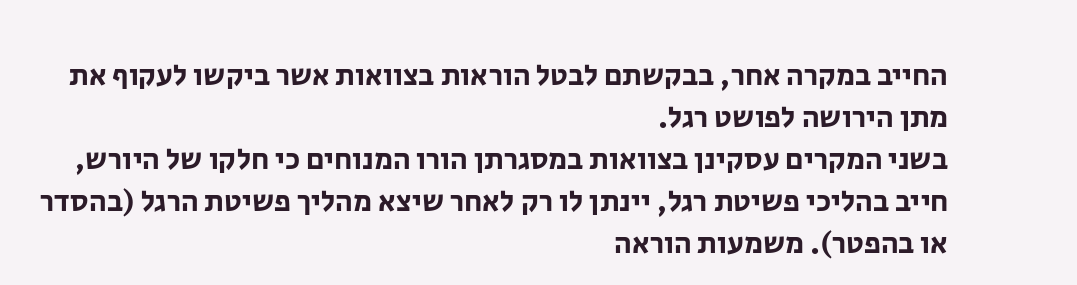החייב במקרה אחר, בבקשתם לבטל הוראות בצוואות אשר ביקשו לעקוף את מתן הירושה לפושט רגל.
בשני המקרים עסקינן בצוואות במסגרתן הורו המנוחים כי חלקו של היורש, חייב בהליכי פשיטת רגל, יינתן לו רק לאחר שיצא מהליך פשיטת הרגל (בהסדר או בהפטר). משמעות הוראה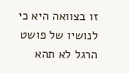זו בצוואה היא כי לנושיו של פושט הרגל לא תהא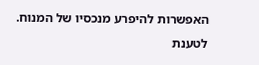האפשרות להיפרע מנכסיו של המנוח.
לטענת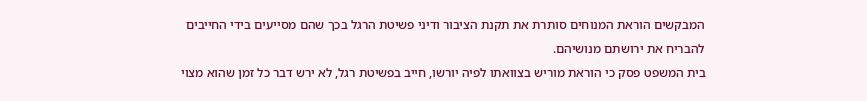המבקשים הוראת המנוחים סותרת את תקנת הציבור ודיני פשיטת הרגל בכך שהם מסייעים בידי החייבים להבריח את ירושתם מנושיהם.
בית המשפט פסק כי הוראת מוריש בצוואתו לפיה יורשו, חייב בפשיטת רגל, לא ירש דבר כל זמן שהוא מצוי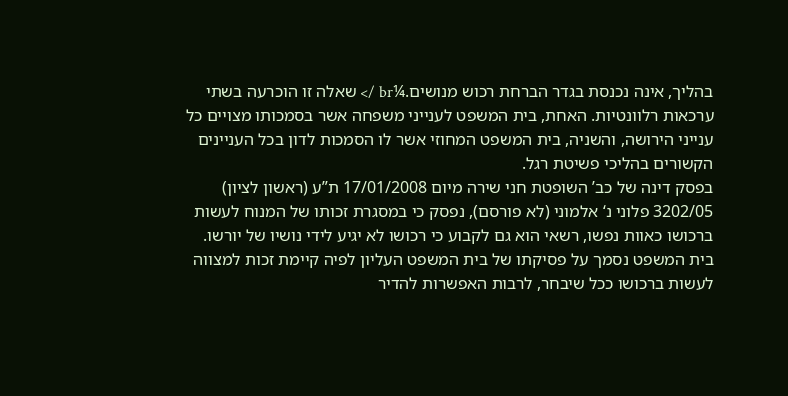בהליך, אינה נכנסת בגדר הברחת רכוש מנושים.¼br /> שאלה זו הוכרעה בשתי ערכאות רלוונטיות. האחת, בית המשפט לענייני משפחה אשר בסמכותו מצויים כל ענייני הירושה, והשניה, בית המשפט המחוזי אשר לו הסמכות לדון בכל העניינים הקשורים בהליכי פשיטת רגל.
בפסק דינה של כב’ השופטת חני שירה מיום 17/01/2008 ת”ע (ראשון לציון) 3202/05 פלוני נ‘ אלמוני (לא פורסם), נפסק כי במסגרת זכותו של המנוח לעשות ברכושו כאוות נפשו, רשאי הוא גם לקבוע כי רכושו לא יגיע לידי נושיו של יורשו.
בית המשפט נסמך על פסיקתו של בית המשפט העליון לפיה קיימת זכות למצווה לעשות ברכושו ככל שיבחר, לרבות האפשרות להדיר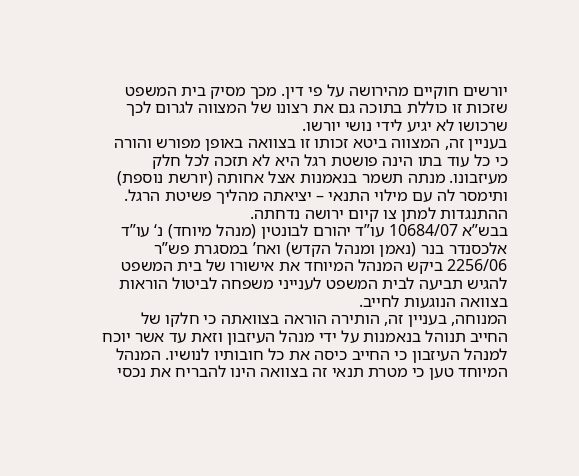יורשים חוקיים מהירושה על פי דין. מכך מסיק בית המשפט שזכות זו כוללת בתוכה גם את רצונו של המצווה לגרום לכך שרכושו לא יגיע לידי נושי יורשו.
בעניין זה, המצווה ביטא זכותו זו בצוואה באופן מפורש והורה כי כל עוד בתו הינה פושטת רגל היא לא תזכה לכל חלק מעיזבונו. מנתה תשמר בנאמנות אצל אחותה (יורשת נוספת) ותימסר לה עם מילוי התנאי – יציאתה מהליך פשיטת הרגל. ההתנגדות למתן צו קיום ירושה נדחתה.
בבש”א 10684/07 עו”ד יהורם לבונטין (מנהל מיוחד) נ‘ עו”ד אלכסנדר בנר (נאמן ומנהל הקדש) ואח’ במסגרת פש”ר 2256/06 ביקש המנהל המיוחד את אישורו של בית המשפט להגיש תביעה לבית המשפט לענייני משפחה לביטול הוראות בצוואה הנוגעות לחייב.
המנוחה, בעניין זה, הותירה הוראה בצוואתה כי חלקו של החייב תנוהל בנאמנות על ידי מנהל העיזבון וזאת עד אשר יוכח למנהל העיזבון כי החייב כיסה את כל חובותיו לנושיו. המנהל המיוחד טען כי מטרת תנאי זה בצוואה הינו להבריח את נכסי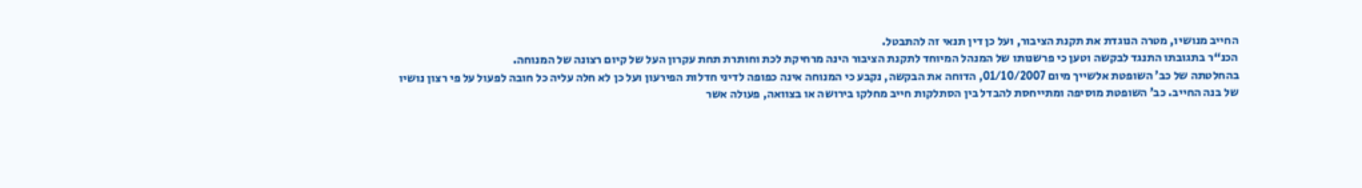החייב מנושיו, מטרה הנוגדת את תקנת הציבור, ועל כן דין תנאי זה להתבטל.
הכנ“ר בתגובתו התנגד לבקשה וטען כי פרשנותו של המנהל המיוחד לתקנת הציבור הינה מרחיקת לכת וחותרת תחת עקרון העל של קיום רצונה של המנוחה.
בהחלטתה של כב’ השופטת אלשייך מיום 01/10/2007, הדוחה את הבקשה, נקבע כי המנוחה אינה כפופה לדיני חדלות הפירעון ועל כן לא חלה עליה כל חובה לפעול על פי רצון נושיו של בנה החייב. כב’ השופטת מוסיפה ומתייחסת להבדל בין הסתלקות חייב מחלקו בירושה או בצוואה, פעולה אשר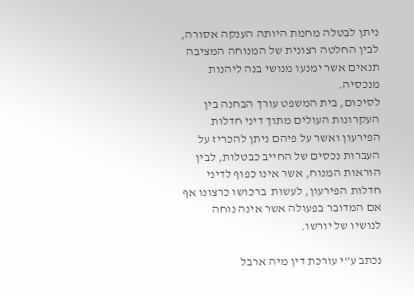ניתן לבטלה מחמת היותה הענקה אסורה, לבין החלטה רצונית של המנוחה המציבה תנאים אשר ימנעו מנושי בנה ליהנות מנכסיה.
לסיכום, בית המשפט עורך הבחנה בין העקרונות העולים מתוך דיני חדלות הפירעון ואשר על פיהם ניתן להכריז על העברות נכסים של החייב כבטלות, לבין הוראות המנוח, אשר אינו כפוף לדיני חדלות הפירעון, לעשות  ברכושו כרצונו אף אם המדובר בפעולה אשר אינה נוחה לנושיו של יורשו.

נכתב ע”י עורכת דין מיה ארבל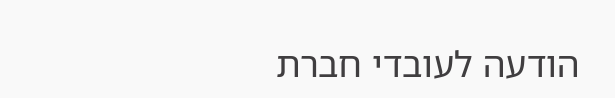הודעה לעובדי חברת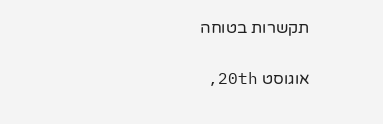תקשרות בטוחה

אוגוסט 20th,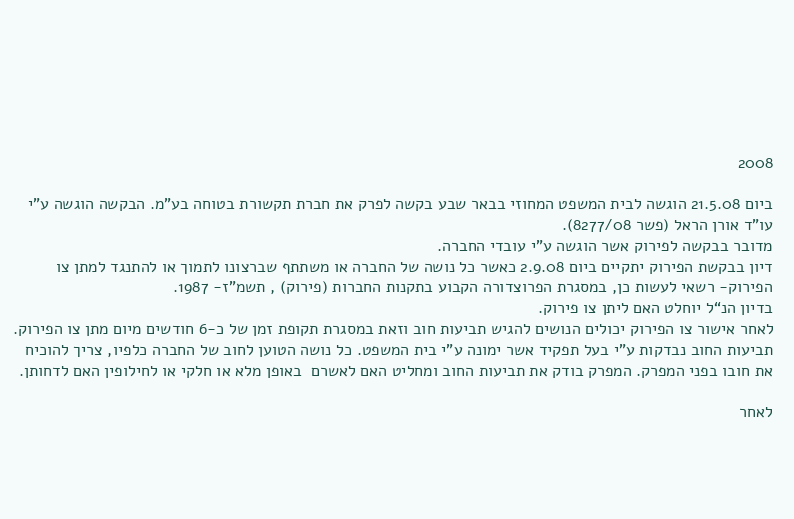2008

ביום 21.5.08 הוגשה לבית המשפט המחוזי בבאר שבע בקשה לפרק את חברת תקשורת בטוחה בע”מ. הבקשה הוגשה ע”י עו”ד אורן הראל (פשר 8277/08).
מדובר בבקשה לפירוק אשר הוגשה ע”י עובדי החברה.
דיון בבקשת הפירוק יתקיים ביום 2.9.08 כאשר כל נושה של החברה או משתתף שברצונו לתמוך או להתנגד למתן צו הפירוק- רשאי לעשות כן, במסגרת הפרוצדורה הקבוע בתקנות החברות (פירוק) , תשמ”ז- 1987.
בדיון הנ“ל יוחלט האם ליתן צו פירוק.
לאחר אישור צו הפירוק יכולים הנושים להגיש תביעות חוב וזאת במסגרת תקופת זמן של כ-6 חודשים מיום מתן צו הפירוק.
תביעות החוב נבדקות ע”י בעל תפקיד אשר ימונה ע”י בית המשפט. כל נושה הטוען לחוב של החברה כלפיו, צריך להוכיח את חובו בפני המפרק. המפרק בודק את תביעות החוב ומחליט האם לאשרם  באופן מלא או חלקי או לחילופין האם לדחותן.

לאחר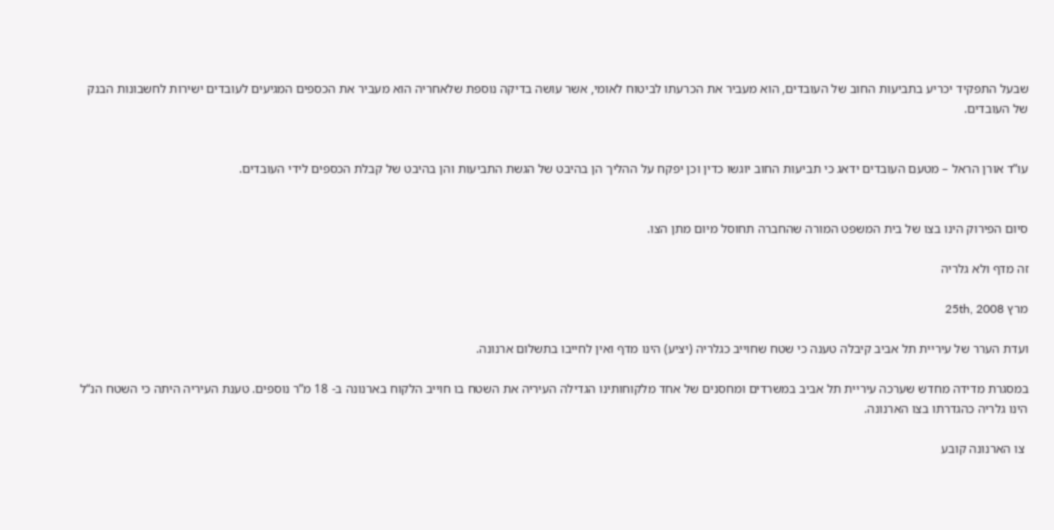שבעל התפקיד יכריע בתביעות החוב של העובדים, הוא מעביר את הכרעתו לביטוח לאומי, אשר עושה בדיקה נוספת שלאחריה הוא מעביר את הכספים המגיעים לעובדים ישירות לחשבונות הבנק של העובדים.


עו”ד אורן הראל – מטעם העובדים ידאג כי תביעות החוב יוגשו כדין וכן יפקח על ההליך הן בהיבט של הגשת התביעות והן בהיבט של קבלת הכספים לידי העובדים.


סיום הפירוק הינו בצו של בית המשפט המורה שהחברה תחוסל מיום מתן הצו.

זה מדף ולא גלריה

מרץ 25th, 2008

ועדת הערר של עיריית תל אביב קיבלה טענה כי שטח שחוייב כגלריה (יציע) הינו מדף ואין לחייבו בתשלום ארנונה.

במסגרת מדידה מחדש שערכה עיריית תל אביב במשרדים ומחסנים של אחד מלקוחותינו הגדילה העיריה את השטח בו חוייב הלקוח בארנונה ב- 18 מ”ר נוספים. טענת העיריה היתה כי השטח הנ“ל הינו גלריה כהגדרתו בצו הארנונה.

 צו הארנונה קובע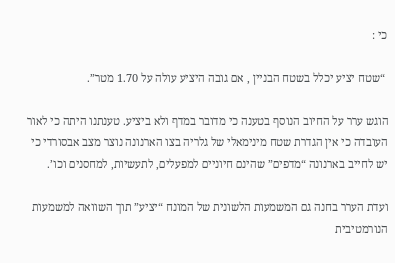כי :

 “שטח יציע יכלל בשטח הבניין , אם גובה היציע עולה על 1.70 מטר”.

הוגש ערר על החיוב הנוסף בטענה כי מדובר במדף ולא ביציע. טענתנו היתה כי לאור העובדה כי אין הגדרת שטח מינימאלי של גלריה בצו הארנונה נוצר מצב אבסורדי כי יש לחייב בארנונה “מדפים” שהינם חיוניים למפעלים, לתעשיות, למחסנים וכו’.

ועדת הערר בחנה גם המשמעות הלשונית של המונח “יציע” תוך השוואה למשמעות הנורמטיבית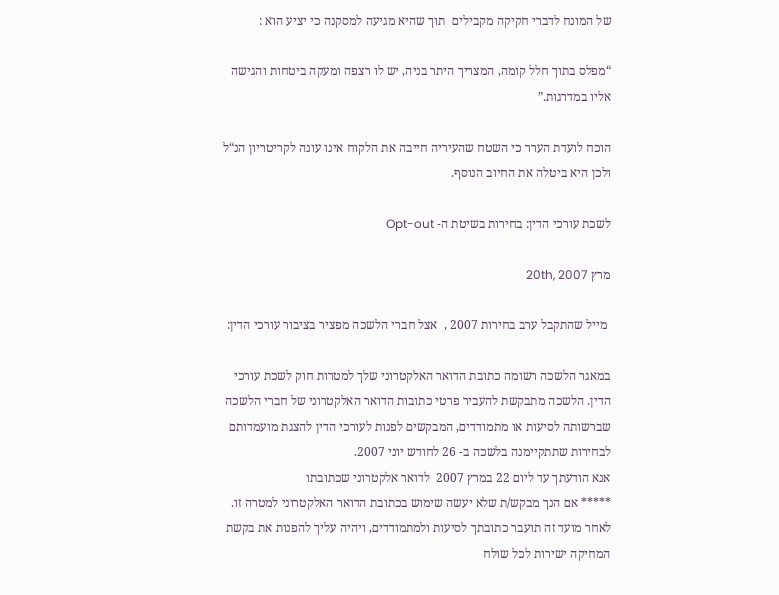של המונח לדברי חקיקה מקבילים  תוך שהיא מגיעה למסקנה כי יציע הוא :

“מפלס בתוך חלל קומה, המצריך היתר בניה, יש לו רצפה ומעקה ביטחות והגישה אליו במדרגות.”

הוכח לועדת הערר כי השטח שהעיריה חייבה את הלקוח אינו עונה לקריטריון הנ“ל ולכן היא ביטלה את החיוב הנוסף.

לשכת עורכי הדין: בחירות בשיטת ה- Opt-out

מרץ 20th, 2007

 מייל שהתקבל ערב בחירות 2007 ,  אצל חברי הלשכה מפציר בציבור עורכי הדין:

במאגר הלשכה רשומה כתובת הדואר האלקטרוני שלך למטרות חוק לשכת עורכי הדין. הלשכה מתבקשת להעביר פרטי כתובות הדואר האלקטרוני של חברי הלשכה שברשותה לסיעות או מתמודדים, המבקשים לפנות לעורכי הדין להצגת מועמדותם לבחירות שתתקיימנה בלשכה ב- 26 לחודש יוני 2007.
אנא הודעתך עד ליום 22 במרץ 2007  לדואר אלקטרוני שכתובתו
***** אם הנך מבקש/ת שלא יעשה שימוש בכתובת הדואר האלקטרוני למטרה זו. לאחר מועד זה תועבר כתובתך לסיעות ולמתמודדים, ויהיה עליך להפנות את בקשת המחיקה ישירות לכל שולח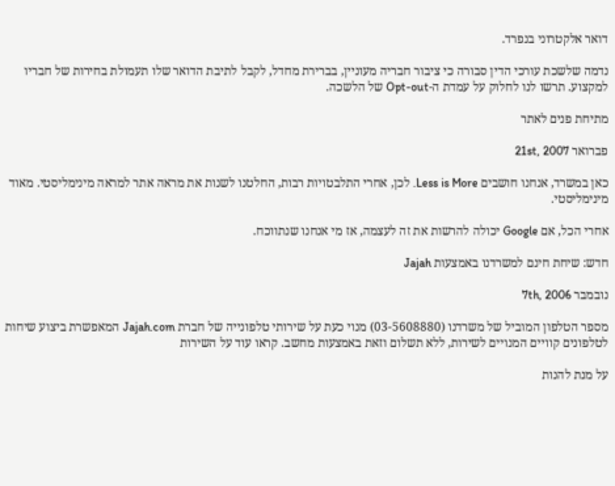דואר אלקטרוני בנפרד.

נדמה שלשכת עורכי הדין סבורה כי ציבור חבריה מעוניין, בברירת מחדל, לקבל לתיבת הדואר שלו תעמולת בחירות של חבריו למקצוע. תרשו לנו לחלוק על עמדת ה-Opt-out של הלשכה.

מתיחת פנים לאתר

פברואר 21st, 2007

כאן במשרד, אנחנו חושבים Less is More. לכן, אחרי התלבטויות רבות, החלטנו לשנות את מראה אתר למראה מינימליסטי. מאוד מינימליסטי.

אחרי הכל, אם Google יכולה להרשות את זה לעצמה, אז מי אנחנו שנתווכח.

חדש: שיחת חינם למשרדנו באמצעות Jajah

נובמבר 7th, 2006

מספר הטלפון המוביל של משרדנו (03-5608880) מנוי כעת על שירותי טלפונייה של חברת Jajah.com המאפשרת ביצוע שיחות לטלפונים קוויים המנויים לשירות, ללא תשלום וזאת באמצעות מחשב. קראו עוד על השירות

על מנת להנות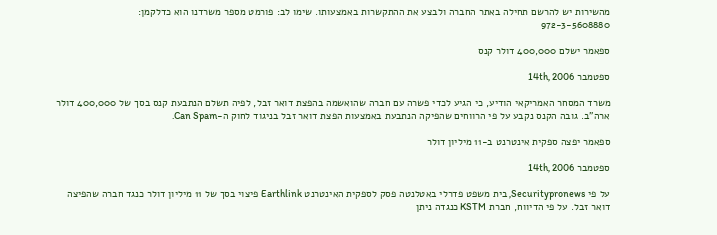מהשירות יש להרשם תחילה באתר החברה ולבצע את ההתקשרות באמצעותו. שימו לב: פורמט מספר משרדנו הוא כדלקמן:
972-3-5608880

ספאמר ישלם 400,000 דולר קנס

ספטמבר 14th, 2006

משרד המסחר האמריקאי הודיע, כי הגיע לכדי פשרה עם חברה שהואשמה בהפצת דואר זבל, לפיה תשלם הנתבעת קנס בסך של 400,000 דולר ארה”ב. גובה הקנס נקבע על פי הרווחים שהפיקה הנתבעת באמצעות הפצת דואר זבל בניגוד לחוק ה-Can Spam.

ספאמר יפצה ספקית אינטרנט ב-11 מיליון דולר

ספטמבר 14th, 2006

על פי Securitypronews, בית משפט פדרלי באטלנטה פסק לספקית האינטרנט Earthlink פיצוי בסך של 11 מיליון דולר כנגד חברה שהפיצה דואר זבל. על פי הדיווח, חברת KSTM כנגדה ניתן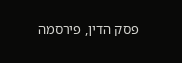פסק הדין, פירסמה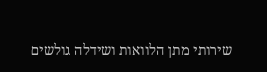שירותי מתן הלוואות ושידלה גולשים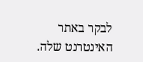לבקר באתר האינטרנט שלה.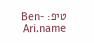טיפ: Ben-Ari.name